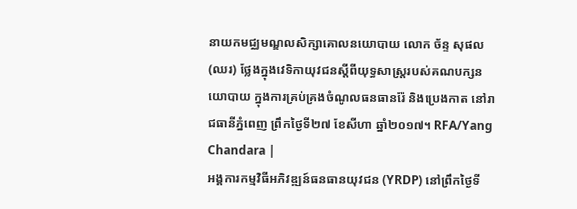នាយកមជ្ឈមណ្ឌលសិក្សាគោលនយោបាយ លោក ច័ន្ទ សុផល (ឈរ) ថ្លែងក្នុងវេទិកាយុវជនស្ដីពីយុទ្ធសាស្ត្ររបស់គណបក្សនយោបាយ ក្នុងការគ្រប់គ្រងចំណូលធនធានរ៉ែ និងប្រេងកាត នៅរាជធានីភ្នំពេញ ព្រឹកថ្ងៃទី២៧ ខែសីហា ឆ្នាំ២០១៧។ RFA/Yang Chandara |
អង្គការកម្មវិធីអភិវឌ្ឍន៍ធនធានយុវជន (YRDP) នៅព្រឹកថ្ងៃទី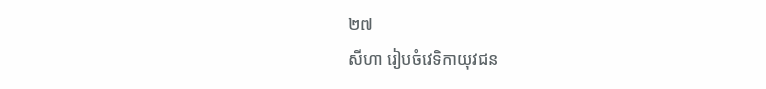២៧
សីហា រៀបចំវេទិកាយុវជន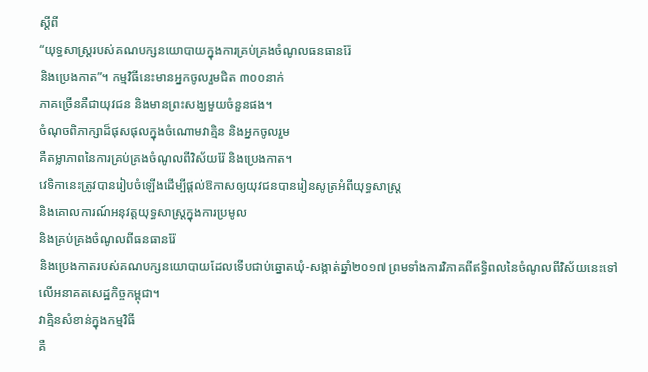ស្ដីពី
“យុទ្ធសាស្ត្ររបស់គណបក្សនយោបាយក្នុងការគ្រប់គ្រងចំណូលធនធានរ៉ែ
និងប្រេងកាត”។ កម្មវិធីនេះមានអ្នកចូលរួមជិត ៣០០នាក់
ភាគច្រើនគឺជាយុវជន និងមានព្រះសង្ឃមួយចំនួនផង។
ចំណុចពិភាក្សាដ៏ផុសផុលក្នុងចំណោមវាគ្មិន និងអ្នកចូលរួម
គឺតម្លាភាពនៃការគ្រប់គ្រងចំណូលពីវិស័យរ៉ែ និងប្រេងកាត។
វេទិកានេះត្រូវបានរៀបចំឡើងដើម្បីផ្តល់ឱកាសឲ្យយុវជនបានរៀនសូត្រអំពីយុទ្ធសាស្ត្រ
និងគោលការណ៍អនុវត្តយុទ្ធសាស្ត្រក្នុងការប្រមូល
និងគ្រប់គ្រងចំណូលពីធនធានរ៉ែ
និងប្រេងកាតរបស់គណបក្សនយោបាយដែលទើបជាប់ឆ្នោតឃុំ-សង្កាត់ឆ្នាំ២០១៧ ព្រមទាំងការវិភាគពីឥទ្ធិពលនៃចំណូលពីវិស័យនេះទៅលើអនាគតសេដ្ឋកិច្ចកម្ពុជា។
វាគ្មិនសំខាន់ក្នុងកម្មវិធី
គឺ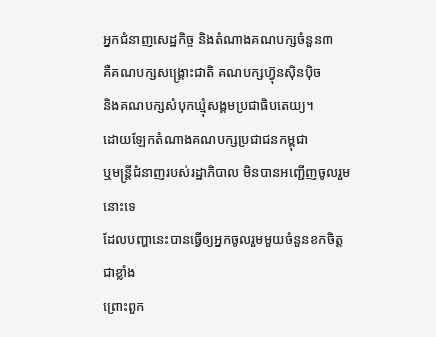អ្នកជំនាញសេដ្ឋកិច្ច និងតំណាងគណបក្សចំនួន៣
គឺគណបក្សសង្គ្រោះជាតិ គណបក្សហ៊្វុនស៊ិនប៉ិច
និងគណបក្សសំបុកឃ្មុំសង្គមប្រជាធិបតេយ្យ។
ដោយឡែកតំណាងគណបក្សប្រជាជនកម្ពុជា
ឬមន្ត្រីជំនាញរបស់រដ្ឋាភិបាល មិនបានអញ្ជើញចូលរួមនោះទេ
ដែលបញ្ហានេះបានធ្វើឲ្យអ្នកចូលរួមមួយចំនួនខកចិត្តជាខ្លាំង
ព្រោះពួក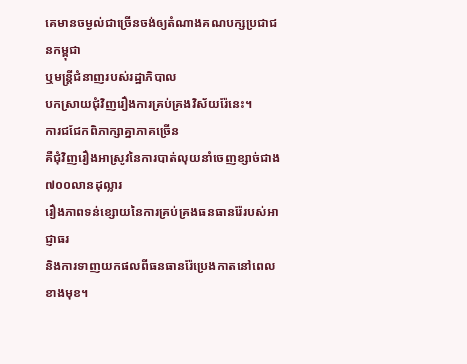គេមានចម្ងល់ជាច្រើនចង់ឲ្យតំណាងគណបក្សប្រជាជនកម្ពុជា
ឬមន្ត្រីជំនាញរបស់រដ្ឋាភិបាល
បកស្រាយជុំវិញរឿងការគ្រប់គ្រងវិស័យរ៉ែនេះ។
ការជជែកពិភាក្សាគ្នាភាគច្រើន
គឺជុំវិញរឿងអាស្រូវនៃការបាត់លុយនាំចេញខ្សាច់ជាង ៧០០លានដុល្លារ
រឿងភាពទន់ខ្សោយនៃការគ្រប់គ្រងធនធានរ៉ែរបស់អាជ្ញាធរ
និងការទាញយកផលពីធនធានរ៉ែប្រេងកាតនៅពេលខាងមុខ។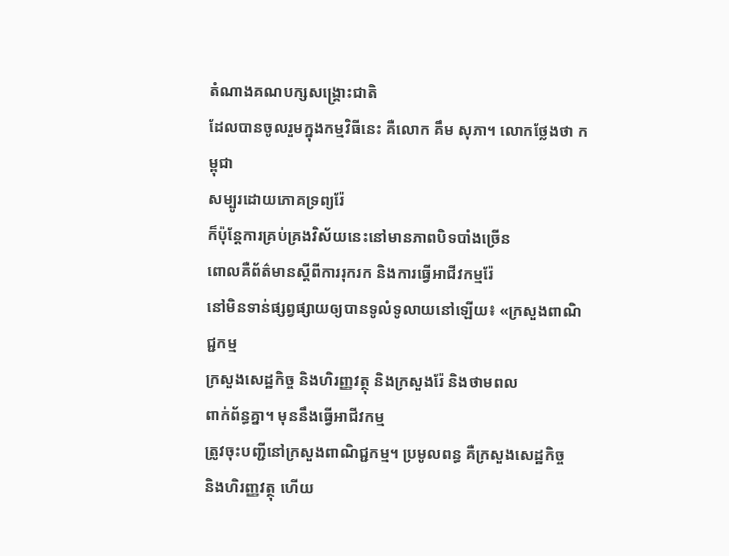តំណាងគណបក្សសង្គ្រោះជាតិ
ដែលបានចូលរួមក្នុងកម្មវិធីនេះ គឺលោក គឹម សុភា។ លោកថ្លែងថា កម្ពុជា
សម្បូរដោយភោគទ្រព្យរ៉ែ
ក៏ប៉ុន្តែការគ្រប់គ្រងវិស័យនេះនៅមានភាពបិទបាំងច្រើន
ពោលគឺព័ត៌មានស្ដីពីការរុករក និងការធ្វើអាជីវកម្មរ៉ែ
នៅមិនទាន់ផ្សព្វផ្សាយឲ្យបានទូលំទូលាយនៅឡើយ៖ «ក្រសួងពាណិជ្ជកម្ម
ក្រសួងសេដ្ឋកិច្ច និងហិរញ្ញវត្ថុ និងក្រសួងរ៉ែ និងថាមពល
ពាក់ព័ន្ធគ្នា។ មុននឹងធ្វើអាជីវកម្ម
ត្រូវចុះបញ្ជីនៅក្រសួងពាណិជ្ជកម្ម។ ប្រមូលពន្ធ គឺក្រសួងសេដ្ឋកិច្ច
និងហិរញ្ញវត្ថុ ហើយ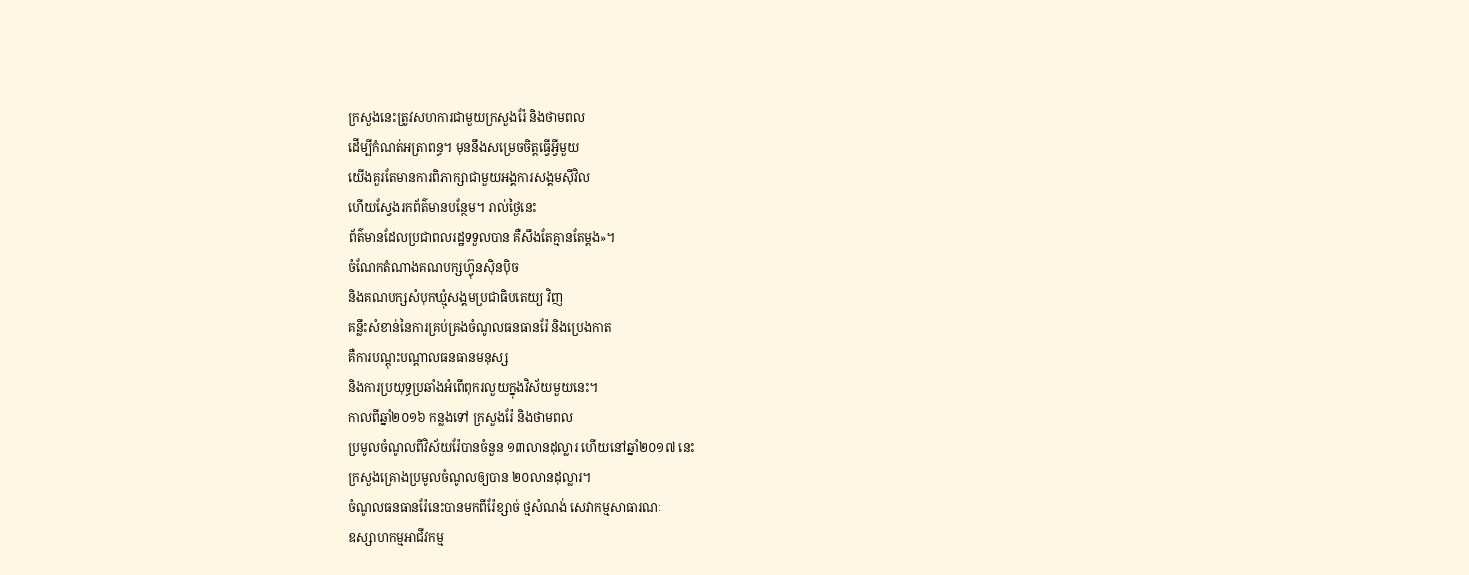ក្រសួងនេះត្រូវសហការជាមួយក្រសួងរ៉ែ និងថាមពល
ដើម្បីកំណត់អត្រាពន្ធ។ មុននឹងសម្រេចចិត្តធ្វើអ្វីមួយ
យើងគួរតែមានការពិភាក្សាជាមួយអង្គការសង្គមស៊ីវិល
ហើយស្វែងរកព័ត៌មានបន្ថែម។ រាល់ថ្ងៃនេះ
ព័ត៌មានដែលប្រជាពលរដ្ឋទទួលបាន គឺសឹងតែគ្មានតែម្តង»។
ចំណែកតំណាងគណបក្សហ៊្វុនស៊ិនប៉ិច
និងគណបក្សសំបុកឃ្មុំសង្គមប្រជាធិបតេយ្យ វិញ
គន្លឹះសំខាន់នៃការគ្រប់គ្រងចំណូលធនធានរ៉ែ និងប្រេងកាត
គឺការបណ្តុះបណ្តាលធនធានមនុស្ស
និងការប្រយុទ្ធប្រឆាំងអំពើពុករលួយក្នុងវិស័យមួយនេះ។
កាលពីឆ្នាំ២០១៦ កន្លងទៅ ក្រសួងរ៉ែ និងថាមពល
ប្រមូលចំណូលពីវិស័យរ៉ែបានចំនួន ១៣លានដុល្លារ ហើយនៅឆ្នាំ២០១៧ នេះ
ក្រសួងគ្រោងប្រមូលចំណូលឲ្យបាន ២០លានដុល្លារ។
ចំណូលធនធានរ៉ែនេះបានមកពីរ៉ែខ្សាច់ ថ្មសំណង់ សេវាកម្មសាធារណៈ
ឧស្សាហកម្មអាជីវកម្ម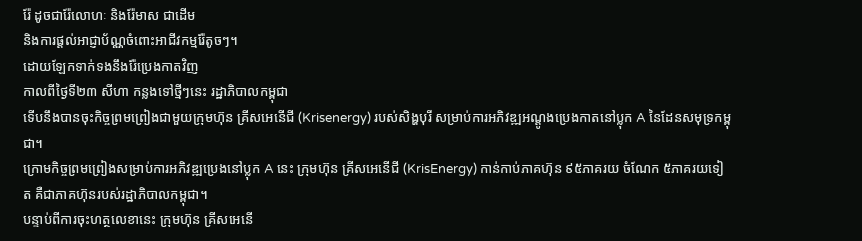រ៉ែ ដូចជារ៉ែលោហៈ និងរ៉ែមាស ជាដើម
និងការផ្តល់អាជ្ញាប័ណ្ណចំពោះអាជីវកម្មរ៉ែតូចៗ។
ដោយឡែកទាក់ទងនឹងរ៉ែប្រេងកាតវិញ
កាលពីថ្ងៃទី២៣ សីហា កន្លងទៅថ្មីៗនេះ រដ្ឋាភិបាលកម្ពុជា
ទើបនឹងបានចុះកិច្ចព្រមព្រៀងជាមួយក្រុមហ៊ុន គ្រីសអេនើជី (Krisenergy) របស់សិង្ហបុរី សម្រាប់ការអភិវឌ្ឍអណ្តូងប្រេងកាតនៅប្លុក A នៃដែនសមុទ្រកម្ពុជា។
ក្រោមកិច្ចព្រមព្រៀងសម្រាប់ការអភិវឌ្ឍប្រេងនៅប្លុក A នេះ ក្រុមហ៊ុន គ្រីសអេនើជី (KrisEnergy) កាន់កាប់ភាគហ៊ុន ៩៥ភាគរយ ចំណែក ៥ភាគរយទៀត គឺជាភាគហ៊ុនរបស់រដ្ឋាភិបាលកម្ពុជា។
បន្ទាប់ពីការចុះហត្ថលេខានេះ ក្រុមហ៊ុន គ្រីសអេនើ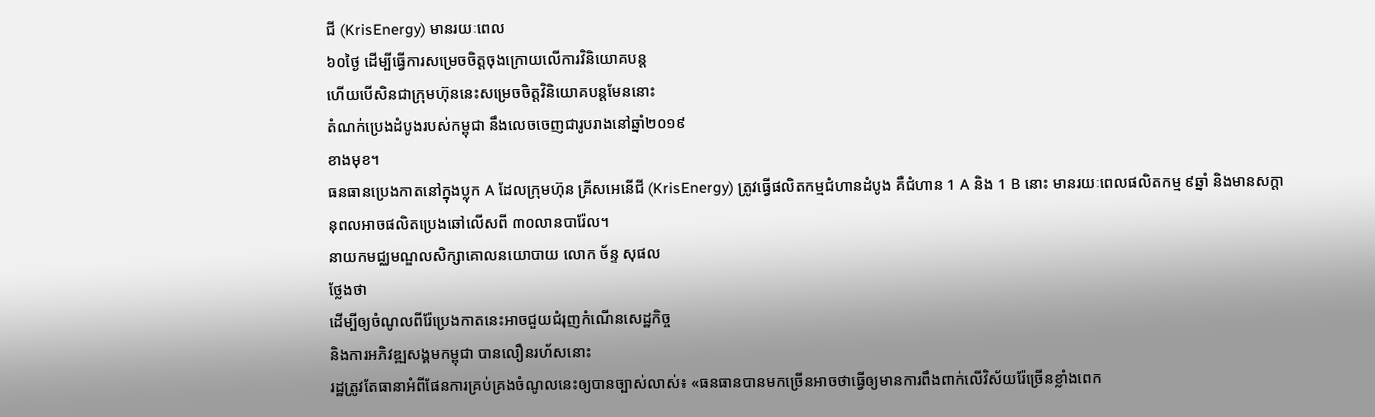ជី (KrisEnergy) មានរយៈពេល
៦០ថ្ងៃ ដើម្បីធ្វើការសម្រេចចិត្តចុងក្រោយលើការវិនិយោគបន្ត
ហើយបើសិនជាក្រុមហ៊ុននេះសម្រេចចិត្តវិនិយោគបន្តមែននោះ
តំណក់ប្រេងដំបូងរបស់កម្ពុជា នឹងលេចចេញជារូបរាងនៅឆ្នាំ២០១៩
ខាងមុខ។
ធនធានប្រេងកាតនៅក្នុងប្លុក A ដែលក្រុមហ៊ុន គ្រីសអេនើជី (KrisEnergy) ត្រូវធ្វើផលិតកម្មជំហានដំបូង គឺជំហាន 1 A និង 1 B នោះ មានរយៈពេលផលិតកម្ម ៩ឆ្នាំ និងមានសក្ដានុពលអាចផលិតប្រេងឆៅលើសពី ៣០លានបារ៉ែល។
នាយកមជ្ឈមណ្ឌលសិក្សាគោលនយោបាយ លោក ច័ន្ទ សុផល
ថ្លែងថា
ដើម្បីឲ្យចំណូលពីរ៉ែប្រេងកាតនេះអាចជួយជំរុញកំណើនសេដ្ឋកិច្ច
និងការអភិវឌ្ឍសង្គមកម្ពុជា បានលឿនរហ័សនោះ
រដ្ឋត្រូវតែធានាអំពីផែនការគ្រប់គ្រងចំណូលនេះឲ្យបានច្បាស់លាស់៖ «ធនធានបានមកច្រើនអាចថាធ្វើឲ្យមានការពឹងពាក់លើវិស័យរ៉ែច្រើនខ្លាំងពេក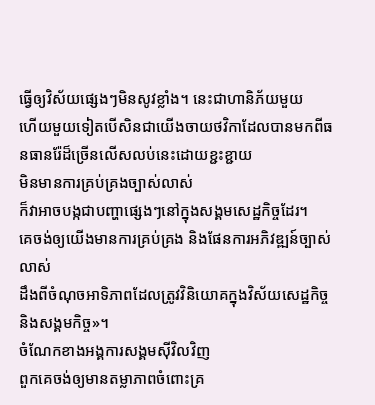ធ្វើឲ្យវិស័យផ្សេងៗមិនសូវខ្លាំង។ នេះជាហានិភ័យមួយ
ហើយមួយទៀតបើសិនជាយើងចាយថវិកាដែលបានមកពីធនធានរ៉ែដ៏ច្រើនលើសលប់នេះដោយខ្ជះខ្ជាយ
មិនមានការគ្រប់គ្រងច្បាស់លាស់
ក៏វាអាចបង្កជាបញ្ហាផ្សេងៗនៅក្នុងសង្គមសេដ្ឋកិច្ចដែរ។
គេចង់ឲ្យយើងមានការគ្រប់គ្រង និងផែនការអភិវឌ្ឍន៍ច្បាស់លាស់
ដឹងពីចំណុចអាទិភាពដែលត្រូវវិនិយោគក្នុងវិស័យសេដ្ឋកិច្ច
និងសង្គមកិច្ច»។
ចំណែកខាងអង្គការសង្គមស៊ីវិលវិញ
ពួកគេចង់ឲ្យមានតម្លាភាពចំពោះគ្រ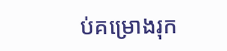ប់គម្រោងរុក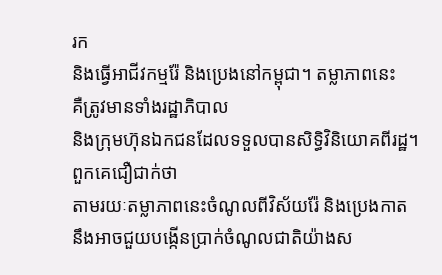រក
និងធ្វើអាជីវកម្មរ៉ែ និងប្រេងនៅកម្ពុជា។ តម្លាភាពនេះ
គឺត្រូវមានទាំងរដ្ឋាភិបាល
និងក្រុមហ៊ុនឯកជនដែលទទួលបានសិទ្ធិវិនិយោគពីរដ្ឋ។ ពួកគេជឿជាក់ថា
តាមរយៈតម្លាភាពនេះចំណូលពីវិស័យរ៉ែ និងប្រេងកាត
នឹងអាចជួយបង្កើនប្រាក់ចំណូលជាតិយ៉ាងស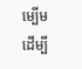ម្បើម
ដើម្បី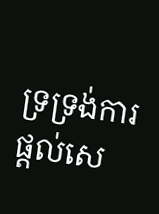ទ្រទ្រង់ការផ្តល់សេ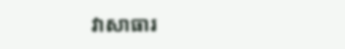វាសាធារ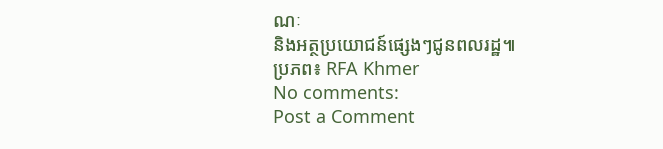ណៈ
និងអត្ថប្រយោជន៍ផ្សេងៗជូនពលរដ្ឋ៕
ប្រភព៖ RFA Khmer
No comments:
Post a Comment